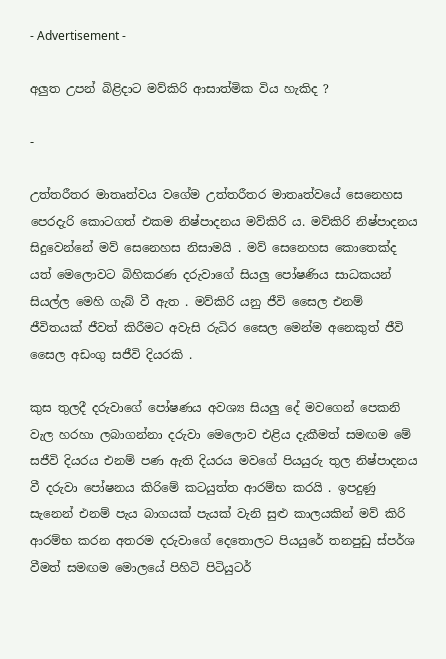- Advertisement -

අලුත උපන් බිළිදාට මව්කිරි ආසාත්මික විය හැකිද ?

-

උත්තරීතර මාතෘත්වය වගේම උත්තරීතර මාතෘත්වයේ සෙනෙහස පෙරදැරි කොටගත් එකම නිෂ්පාදනය මව්කිරි ය. මව්කිරි නිෂ්පාදනය සිදුවෙන්නේ මව් සෙනෙහස නිසාමයි . මව් සෙනෙහස කොතෙක්ද යත් මෙලොවට බිහිකරණ දරුවාගේ සියලු පෝෂණිය සාධකයන් සියල්ල මෙහි ගැබ් වී ඇත . මව්කිරි යනු ජීවි සෛල එනම් ජීවිතයක් ජීවත් කිරීමට අවැසි රුධිර සෛල මෙන්ම අනෙකුත් ජීවි සෛල අඩංගු සජීවි දියරකි .

කුස තුලදී දරුවාගේ පෝෂණය අවශ්‍ය සියලු දේ මවගෙන් පෙකනි වැල හරහා ලබාගන්නා දරුවා මෙලොව එළිය දැකීමත් සමඟම මේ සජීවි දියරය එනම් පණ ඇති දියරය මවගේ පියයුරු තුල නිෂ්පාදනය වී දරුවා පෝෂනය කිරිමේ කටයුත්ත ආරම්භ කරයි . ඉපදුණු සැනෙන් එනම් පැය බාගයක් පැයක් වැනි සුළු කාලයකින් මව් කිරි ආරම්භ කරන අතරම දරුවාගේ දෙතොලට පියයුරේ තනපුඩු ස්පර්ශ වීමත් සමඟම මොලයේ පිහිටි පිටියුටර්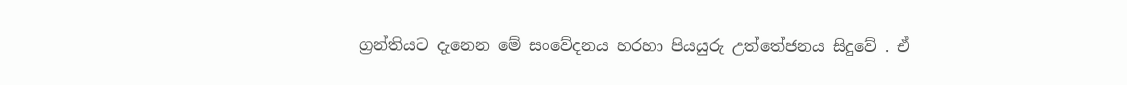ග්‍රන්තියට දැනෙන මේ සංවේදනය හරහා පියයුරු උත්තේජනය සිදුවේ . ඒ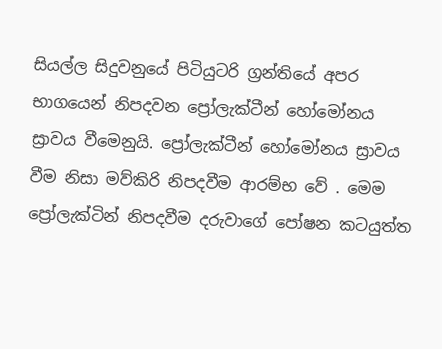සියල්ල සිදුවනුයේ පිටියුටරි ග්‍රන්තියේ අපර භාගයෙන් නිපදවන ප්‍රෝලැක්ටීන් හෝමෝනය ස්‍රාවය වීමෙනුයි. ප්‍රෝලැක්ටීන් හෝමෝනය ස්‍රාවය වීම නිසා මව්කිරි නිපදවීම ආරම්භ වේ . මෙම ප්‍රෝලැක්ටින් නිපදවීම දරුවාගේ පෝෂන කටයුත්ත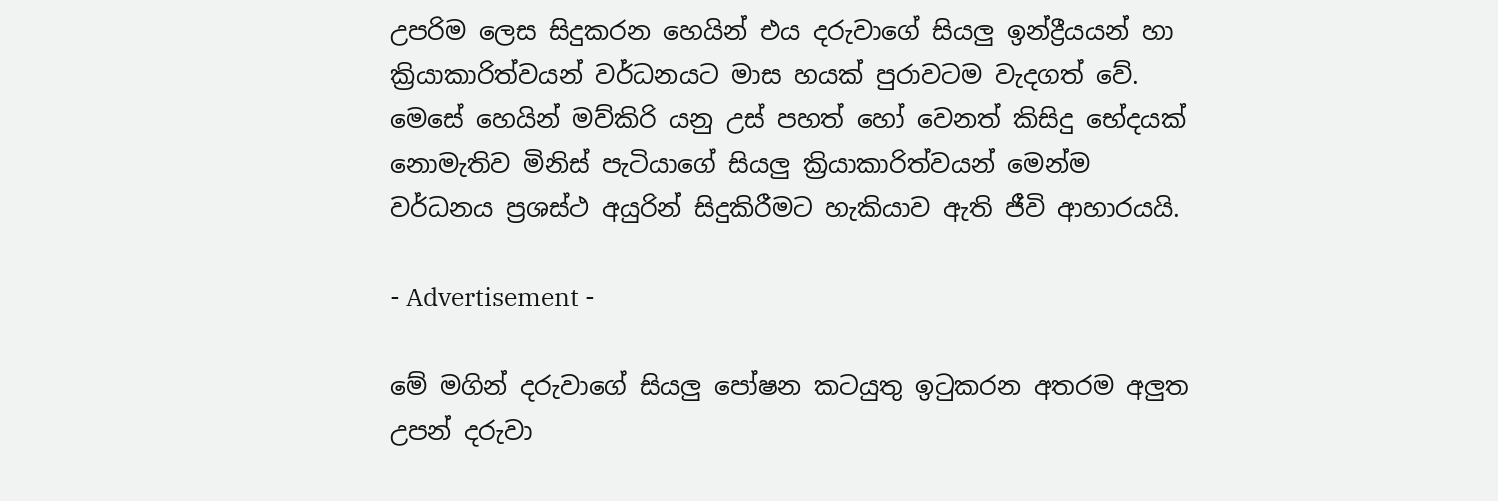උපරිම ලෙස සිදුකරන හෙයින් එය දරුවාගේ සියලු ඉන්ද්‍රීයයන් හා ක්‍රියාකාරිත්වයන් වර්ධනයට මාස හයක් පුරාවටම වැදගත් වේ. මෙසේ හෙයින් මව්කිරි යනු උස් පහත් හෝ වෙනත් කිසිදු භේදයක් නොමැතිව මිනිස් පැටියාගේ සියලු ක්‍රියාකාරිත්වයන් මෙන්ම වර්ධනය ප්‍රශස්ථ අයුරින් සිදුකිරීමට හැකියාව ඇති ජීවි ආහාරයයි.

- Advertisement -

මේ මගින් දරුවාගේ සියලු පෝෂන කටයුතු ඉටුකරන අතරම අලුත උපන් දරුවා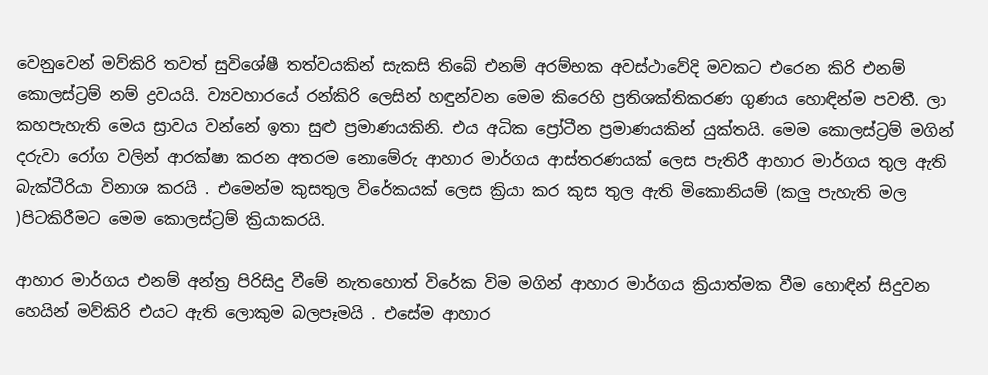වෙනුවෙන් මව්කිරි තවත් සුවිශේෂී තත්වයකින් සැකසි තිබේ එනම් අරම්භක අවස්ථාවේදි මවකට එරෙන කිරි එනම් කොලස්ට්‍රම් නම් ද්‍රවයයි. ව්‍යවහාරයේ රන්කිරි ලෙසින් හඳුන්වන මෙම කිරෙහි ප්‍රතිශක්තිකරණ ගුණය හොඳින්ම පවතී. ලා කහපැහැති මෙය ස්‍රාවය වන්නේ ඉතා සුළු ප්‍රමාණයකිනි. එය අධික ප්‍රෝටීන ප්‍රමාණයකින් යුක්තයි. මෙම කොලස්ට්‍රම් මගින් දරුවා රෝග වලින් ආරක්ෂා කරන අතරම නොමේරු ආහාර මාර්ගය ආස්තරණයක් ලෙස පැතිරී ආහාර මාර්ගය තුල ඇති බැක්ටීරියා විනාශ කරයි . එමෙන්ම කුසතුල විරේකයක් ලෙස ක්‍රියා කර කුස තුල ඇති මිකොනියම් (කලු පැහැති මල )පිටකිරීමට මෙම කොලස්ට්‍රම් ක්‍රියාකරයි.

ආහාර මාර්ගය එනම් අන්ත්‍ර පිරිසිදු වීමේ නැතහොත් විරේක විම මගින් ආහාර මාර්ගය ක්‍රියාත්මක වීම හොඳින් සිදුවන හෙයින් මව්කිරි එයට ඇති ලොකුම බලපෑමයි . එසේම ආහාර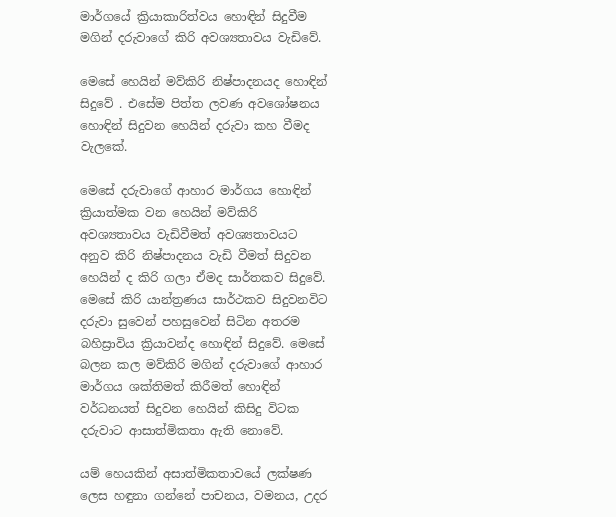මාර්ගයේ ක්‍රියාකාරිත්වය හොඳින් සිදුවීම මගින් දරුවාගේ කිරි අවශ්‍යතාවය වැඩිවේ.

මෙසේ හෙයින් මව්කිරි නිෂ්පාදනයද හොඳින් සිදුවේ . එසේම පිත්ත ලවණ අවශෝෂනය හොඳින් සිදුවන හෙයින් දරුවා කහ වීමද වැලකේ.

මෙසේ දරුවාගේ ආහාර මාර්ගය හොඳින් ක්‍රියාත්මක වන හෙයින් මව්කිරි අවශ්‍යතාවය වැඩිවීමත් අවශ්‍යතාවයට අනුව කිරි නිෂ්පාදනය වැඩි වීමත් සිදුවන හෙයින් ද කිරි ගලා ඒමද සාර්තකව සිදුවේ. මෙසේ කිරි යාන්ත්‍රණය සාර්ථකව සිදුවනවිට දරුවා සුවෙන් පහසුවෙන් සිටින අතරම බහිස්‍රාවිය ක්‍රියාවන්ද හොඳින් සිදුවේ. මෙසේ බලන කල මව්කිරි මගින් දරුවාගේ ආහාර මාර්ගය ශක්තිමත් කිරීමත් හොඳින් වර්ධනයත් සිදුවන හෙයින් කිසිදු විටක දරුවාට ආසාත්මිකතා ඇති නොවේ.

යම් හෙයකින් අසාත්මිකතාවයේ ලක්ෂණ ලෙස හඳුනා ගන්නේ පාචනය, වමනය, උදර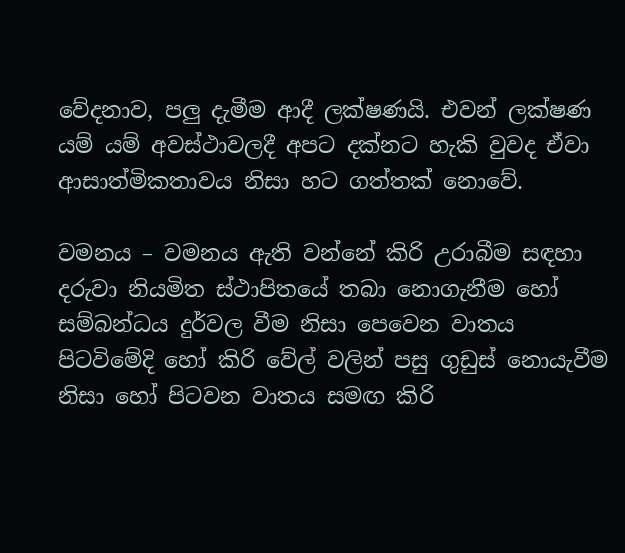වේදනාව, පලු දැමීම ආදී ලක්ෂණයි. එවන් ලක්ෂණ යම් යම් අවස්ථාවලදී අපට දක්නට හැකි වුවද ඒවා ආසාත්මිකතාවය නිසා හට ගත්තක් නොවේ.

වමනය – වමනය ඇති වන්නේ කිරි උරාබීම සඳහා දරුවා නියමිත ස්ථාපිතයේ තබා නොගැනීම හෝ සම්බන්ධය දුර්වල වීම නිසා පෙවෙන වාතය පිටවිමේදි හෝ කිරි වේල් වලින් පසු ගුඩුස් නොයැවීම නිසා හෝ පිටවන වාතය සමඟ කිරි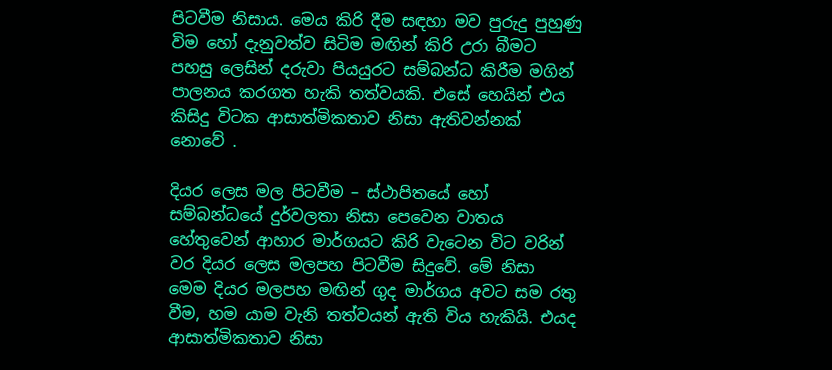පිටවීම නිසාය. මෙය කිරි දීම සඳහා මව පුරුදු පුහුණු විම හෝ දැනුවත්ව සිටිම මඟින් කිරි උරා බීමට පහසු ලෙසින් දරුවා පියයුරට සම්බන්ධ කිරීම මගින් පාලනය කරගත හැකි තත්වයකි. එසේ හෙයින් එය කිසිදු විටක ආසාත්මිකතාව නිසා ඇතිවන්නක් නොවේ .

දියර ලෙස මල පිටවීම – ස්ථාපිතයේ හෝ සම්බන්ධයේ දුර්වලතා නිසා පෙවෙන වාතය හේතුවෙන් ආහාර මාර්ගයට කිරි වැටෙන විට වරින් වර දියර ලෙස මලපහ පිටවීම සිදුවේ. මේ නිසා මෙම දියර මලපහ මඟින් ගුද මාර්ගය අවට සම රතු වීම, හම යාම වැනි තත්වයන් ඇති විය හැකියි. එයද ආසාත්මිකතාව නිසා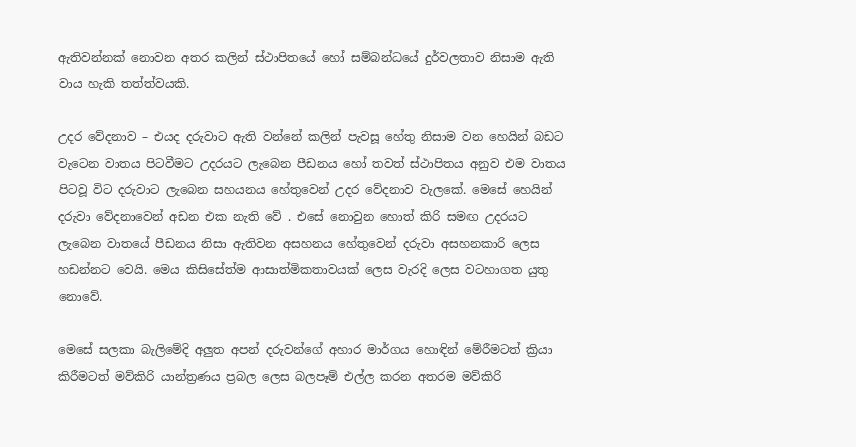ඇතිවන්නක් නොවන අතර කලින් ස්ථාපිතයේ හෝ සම්බන්ධයේ දුර්වලතාව නිසාම ඇති වාය හැකි තත්ත්වයකි.

උදර වේදනාව – එයද දරුවාට ඇති වන්නේ කලින් පැවසූ හේතු නිසාම වන හෙයින් බඩට වැටෙන වාතය පිටවීමට උදරයට ලැබෙන පීඩනය හෝ තවත් ස්ථාපිතය අනුව එම වාතය පිටවූ විට දරුවාට ලැබෙන සහයනය හේතුවෙන් උදර වේදනාව වැලකේ. මෙසේ හෙයින් දරුවා වේදනාවෙන් අඩන එක නැති වේ . එසේ නොවුන හොත් කිරි සමඟ උදරයට ලැබෙන වාතයේ පීඩනය නිසා ඇතිවන අසහනය හේතුවෙන් දරුවා අසහනකාරි ලෙස හඩන්නට වෙයි. මෙය කිසිසේත්ම ආසාත්මිකතාවයක් ලෙස වැරදි ලෙස වටහාගත යුතු නොවේ.

මෙසේ සලකා බැලිමේදි අලුත අපන් දරුවන්ගේ අහාර මාර්ගය හොඳින් මේරීමටත් ක්‍රියා කිරීමටත් මව්කිරි යාන්ත්‍රණය ප්‍රබල ලෙස බලපෑම් එල්ල කරන අතරම මව්කිරි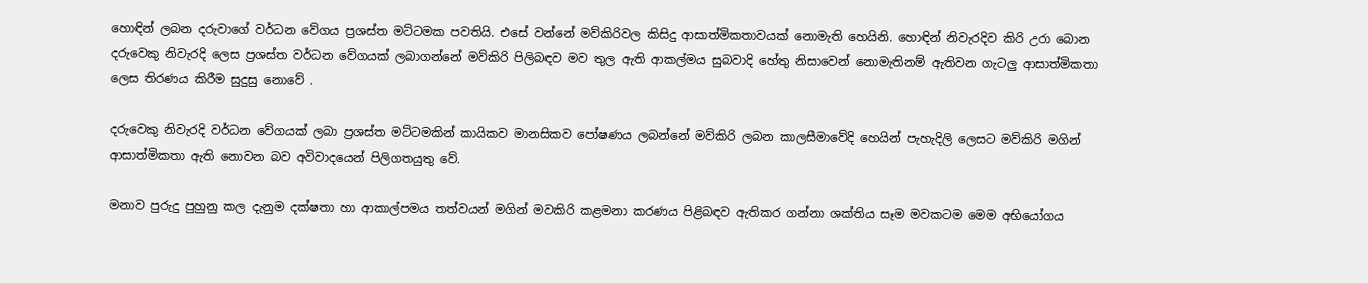හොඳින් ලබන දරුවාගේ වර්ධන වේගය ප්‍රශස්ත මට්ටමක පවතියි. එසේ වන්නේ මව්කිරිවල කිසිදු ආසාත්මිකතාවයක් නොමැති හෙයිනි. හොඳින් නිවැරදිව කිරි උරා බොන දරුවෙකු නිවැරදි ලෙස ප්‍රශස්ත වර්ධන වේගයක් ලබාගන්නේ මව්කිරි පිලිබඳව මව තුල ඇති ආකල්මය සුබවාදි හේතු නිසාවෙන් නොමැතිනම් ඇතිවන ගැටලු ආසාත්මිකතා ලෙස තිරණය කිරීම සුදුසු නොවේ .

දරුවෙකු නිවැරදි වර්ධන වේගයක් ලබා ප්‍රශස්ත මට්ටමකින් කායිකව මානසිකව පෝෂණය ලබන්නේ මව්කිරි ලබන කාලසීමාවේදි හෙයින් පැහැදිලි ලෙසට මව්කිරි මගින් ආසාත්මිකතා ඇති නොවන බව අවිවාදයෙන් පිලිගතයුතු වේ.

මනාව පුරුදු පුහුනු කල දැනුම දක්ෂතා හා ආකාල්පමය තත්වයන් මගින් මවකිරි කළමනා කරණය පිළිබඳව ඇතිකර ගන්නා ශක්තිය සෑම මවකටම මෙම අභියෝගය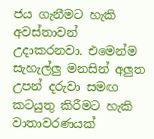ජය ගැනීමට හැකි අවස්තාවන් උදාකරනවා. එමෙන්ම සැහැල්ලු මනසින් අලුත උපන් දරුවා සමඟ කටයුතු කිරීමට හැකි වාතාවරණයක්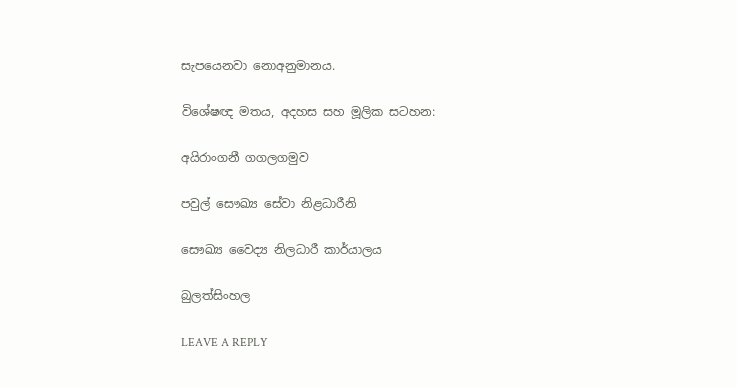සැපයෙනවා නොඅනුමානය.

විශේෂඥ මතය, අදහස සහ මූලික සටහන:

අයිරාංගනී ගගලගමුව

පවුල් සෞඛ්‍ය සේවා නිළධාරීනි

සෞඛ්‍ය වෛද්‍ය නිලධාරී කාර්යාලය

බුලත්සිංහල

LEAVE A REPLY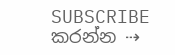SUBSCRIBE කරන්න ⇢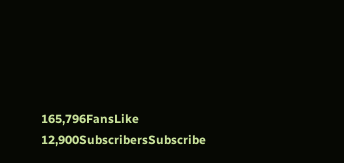165,796FansLike
12,900SubscribersSubscribe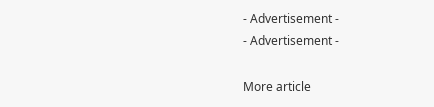- Advertisement -
- Advertisement -

More article